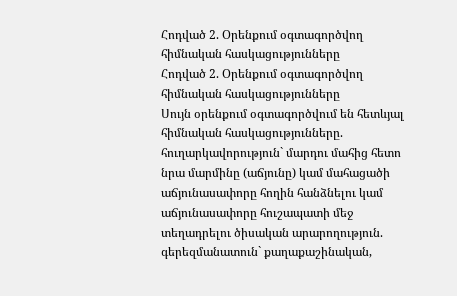Հոդված 2. Օրենքում օգտագործվող հիմնական հասկացությունները
Հոդված 2. Օրենքում օգտագործվող հիմնական հասկացությունները
Սույն օրենքում օգտագործվում են հետևյալ հիմնական հասկացությունները.
հուղարկավորություն` մարդու մահից հետո նրա մարմինը (աճյունը) կամ մահացածի աճյունասափորը հողին հանձնելու կամ աճյունասափորը հուշապատի մեջ տեղադրելու ծիսական արարողություն.
գերեզմանատուն` քաղաքաշինական,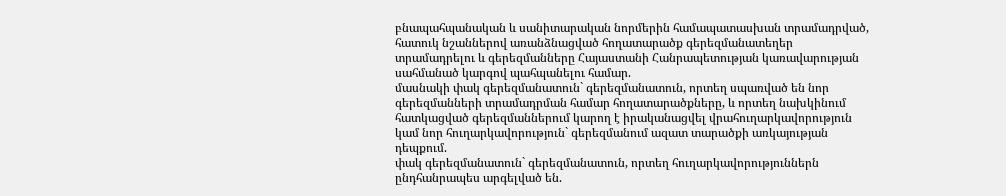բնապահպանական և սանիտարական նորմերին համապատասխան տրամադրված, հատուկ նշաններով առանձնացված հողատարածք գերեզմանատեղեր տրամադրելու և գերեզմանները Հայաստանի Հանրապետության կառավարության սահմանած կարգով պահպանելու համար.
մասնակի փակ գերեզմանատուն` գերեզմանատուն, որտեղ սպառված են նոր գերեզմանների տրամադրման համար հողատարածքները, և որտեղ նախկինում հատկացված գերեզմաններում կարող է իրականացվել վրահուղարկավորություն կամ նոր հուղարկավորություն` գերեզմանում ազատ տարածքի առկայության դեպքում.
փակ գերեզմանատուն` գերեզմանատուն, որտեղ հուղարկավորություններն ընդհանրապես արգելված են.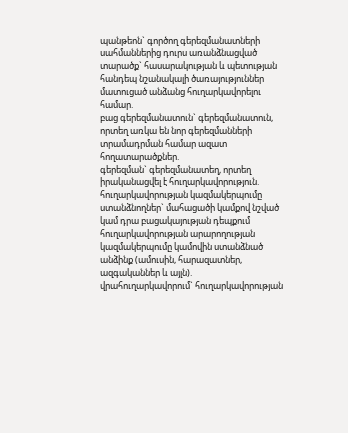պանթեոն` գործող գերեզմանատների սահմաններից դուրս առանձնացված տարածք` հասարակության և պետության հանդեպ նշանակալի ծառայություններ մատուցած անձանց հուղարկավորելու համար.
բաց գերեզմանատուն` գերեզմանատուն, որտեղ առկա են նոր գերեզմանների տրամադրման համար ազատ հողատարածքներ.
գերեզման` գերեզմանատեղ, որտեղ իրականացվել է հուղարկավորություն.
հուղարկավորության կազմակերպումը ստանձնողներ` մահացածի կամքով նշված կամ դրա բացակայության դեպքում հուղարկավորության արարողության կազմակերպումը կամովին ստանձնած անձինք (ամուսին, հարազատներ, ազգականներ և այլն).
վրահուղարկավորում` հուղարկավորության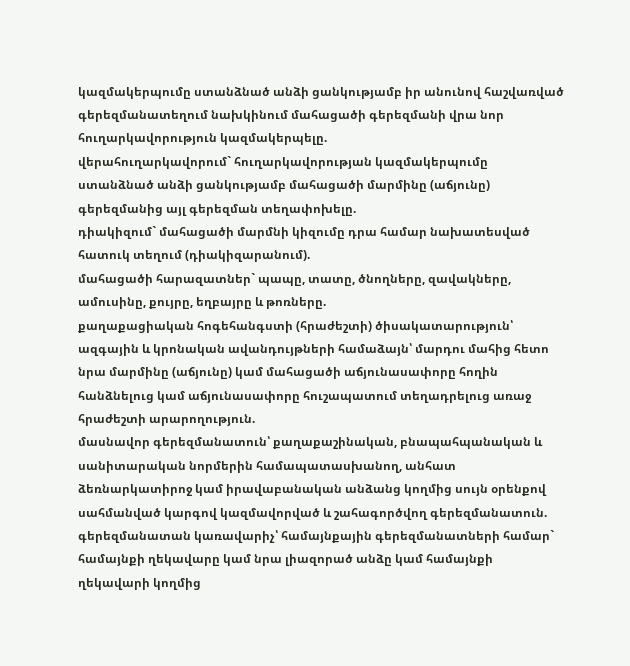կազմակերպումը ստանձնած անձի ցանկությամբ իր անունով հաշվառված գերեզմանատեղում նախկինում մահացածի գերեզմանի վրա նոր հուղարկավորություն կազմակերպելը.
վերահուղարկավորում` հուղարկավորության կազմակերպումը ստանձնած անձի ցանկությամբ մահացածի մարմինը (աճյունը) գերեզմանից այլ գերեզման տեղափոխելը.
դիակիզում` մահացածի մարմնի կիզումը դրա համար նախատեսված հատուկ տեղում (դիակիզարանում).
մահացածի հարազատներ` պապը, տատը, ծնողները, զավակները, ամուսինը, քույրը, եղբայրը և թոռները.
քաղաքացիական հոգեհանգստի (հրաժեշտի) ծիսակատարություն՝ ազգային և կրոնական ավանդույթների համաձայն՝ մարդու մահից հետո նրա մարմինը (աճյունը) կամ մահացածի աճյունասափորը հողին հանձնելուց կամ աճյունասափորը հուշապատում տեղադրելուց առաջ հրաժեշտի արարողություն.
մասնավոր գերեզմանատուն՝ քաղաքաշինական, բնապահպանական և սանիտարական նորմերին համապատասխանող, անհատ ձեռնարկատիրոջ կամ իրավաբանական անձանց կողմից սույն օրենքով սահմանված կարգով կազմավորված և շահագործվող գերեզմանատուն.
գերեզմանատան կառավարիչ՝ համայնքային գերեզմանատների համար` համայնքի ղեկավարը կամ նրա լիազորած անձը կամ համայնքի ղեկավարի կողմից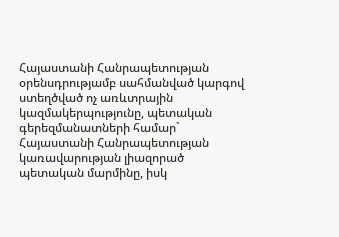Հայաստանի Հանրապետության օրենսդրությամբ սահմանված կարգով ստեղծված ոչ առևտրային կազմակերպությունը, պետական գերեզմանատների համար` Հայաստանի Հանրապետության կառավարության լիազորած պետական մարմինը, իսկ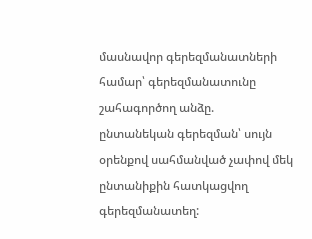մասնավոր գերեզմանատների համար՝ գերեզմանատունը շահագործող անձը.
ընտանեկան գերեզման՝ սույն օրենքով սահմանված չափով մեկ ընտանիքին հատկացվող գերեզմանատեղ: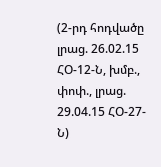(2-րդ հոդվածը լրաց. 26.02.15 ՀՕ-12-Ն, խմբ., փոփ., լրաց. 29.04.15 ՀՕ-27-Ն)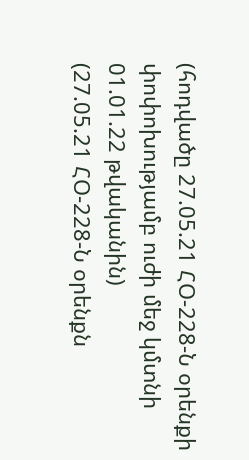(հոդվածը 27.05.21 ՀՕ-228-Ն օրենքի փոփոխությամբ ուժի մեջ կմտնի 01.01.22 թվականին)
(27.05.21 ՀՕ-228-Ն օրենքն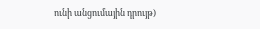ունի անցումային դրույթ)